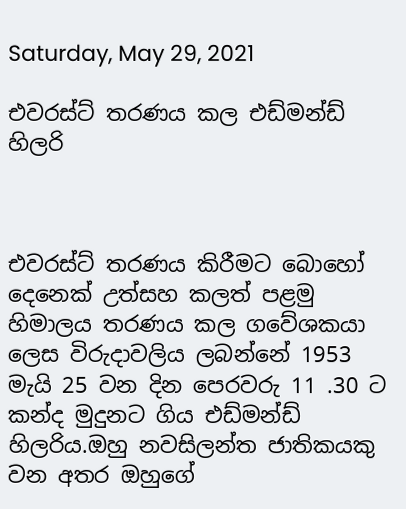Saturday, May 29, 2021

එවරස්ට් තරණය කල එඩ්මන්ඩ් හිලරි



එවරස්ට් තරණය කිරීමට බොහෝ දෙනෙක් උත්සහ කලත් පළමු හිමාලය තරණය කල ගවේශකයා ලෙස විරුදාවලිය ලබන්නේ 1953 මැයි 25 වන දින පෙරවරු 11 .30 ට කන්ද මුදුනට ගිය එඩ්මන්ඩ් හිලරිය.ඔහු නවසිලන්ත ජාතිකයකු වන අතර ඔහුගේ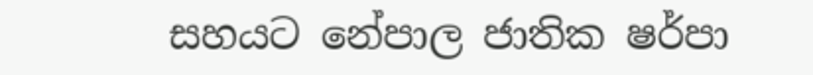සහයට නේපාල ජාතික ෂර්පා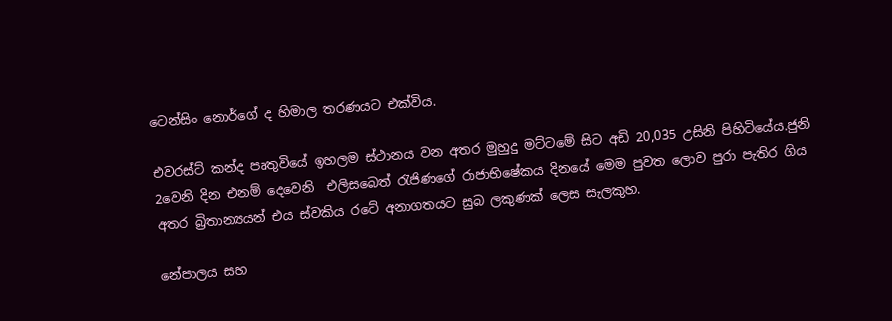ටෙන්සිං නොර්ගේ ද හිමාල තරණයට එක්විය.

එවරස්ට් කන්ද පෘතුවියේ ඉහලම ස්ථානය වන අතර මුහුදු මට්ටමේ සිට අඩි 20,035 උසිනි පිහිටියේය.ජුනි 2වෙනි දින එනම් දෙවෙනි  එලිසබෙත් රැජිණගේ රාජාභිෂේකය දිනයේ මෙම පුවත ලොව පුරා පැතිර ගිය අතර බ්‍රිතාන්‍යයන් එය ස්වකිය රටේ අනාගතයට සුබ ලකුණක් ලෙස සැලකුහ.

නේපාලය සහ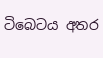ටිබෙටය අතර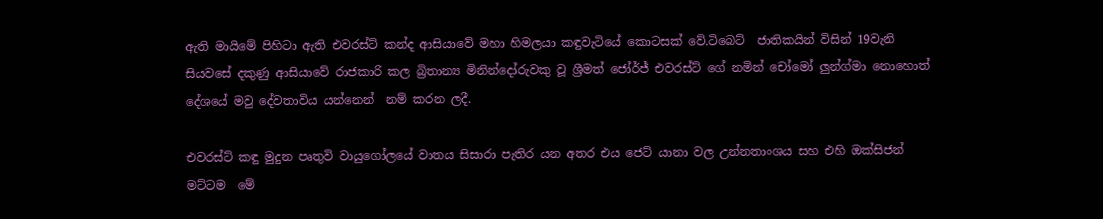ඇති මායිමේ පිහිටා ඇති එවරස්ට් කන්ද ආසියාවේ මහා හිමලයා කඳුවැටියේ කොටසක් වේ.ටිබෙට්  ජාතිකයින් විසින් 19වැනි  සියවසේ දකුණු ආසියාවේ රාජකාරි කල බ්‍රිතාන්‍ය මිනින්දෝරුවකු වූ ශ්‍රීමත් ජෝර්ජ් එවරස්ට් ගේ නමින් චෝමෝ ලුන්ග්මා නොහොත් දේශයේ මවු දේවතාවිය යන්නෙන්  නම් කරන ලදී.

එවරස්ට් කඳු මුදුන පෘතුවි වායුගෝලයේ වාතය සිසාරා පැතිර යන අතර එය ජෙට් යානා වල උන්නතාංශය සහ එහි ඔක්සිජන් මට්ටම  මේ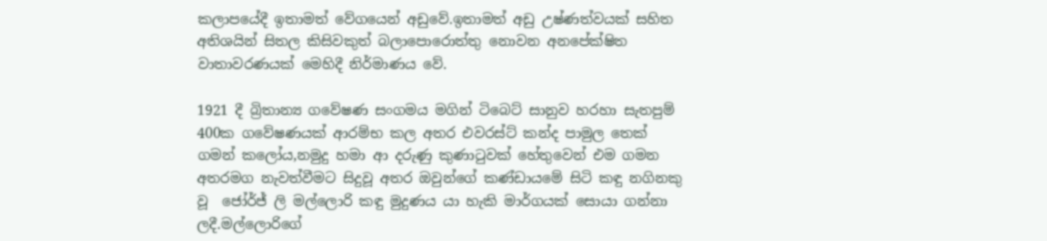කලාපයේදී ඉතාමත් වේගයෙන් අඩුවේ.ඉතාමත් අඩු උෂ්ණත්වයක් සහිත අතිශයින් සිතල කිසිවකුත් බලාපොරොත්තු නොවන අනපේක්ෂිත වාතාවරණයක් මෙහිදී නිර්මාණය වේ.

1921 දී බ්‍රිතාන්‍ය ගවේෂණ සංගමය මගින් ටිබෙට් සානුව හරහා සැතපුම් 400ක ගවේෂණයක් ආරම්භ කල අතර එවරස්ට් කන්ද පාමුල තෙක් ගමන් කලෝය,නමුදු හමා ආ දරුණු කුණාටුවක් හේතුවෙන් එම ගමන අතරමග නැවත්වීමට සිදුවූ අතර ඔවුන්ගේ කණ්ඩායමේ සිටි කඳු නගිනකු වූ  ජෝර්ජ් ලි මල්ලොරි කඳු මුදුණය යා හැකි මාර්ගයක් සොයා ගන්නා ලදී.මල්ලොරිගේ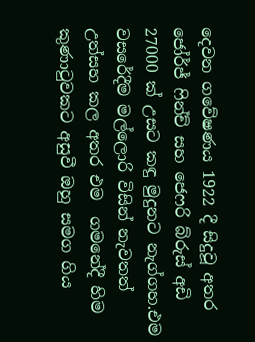දෙවන ගවේෂණය 1922 දී සිදුවූ අතර ජෝර්ජ් ෆින්ච් සහ ජෙෆරි බ්රුස් අඩි 27000 ක් උසට කඳු මුදුනට නැග්ගහ.එම වසරේදීම මල්ලොරි විසින් නැවතත් උත්සහ කල අතර එම  ගමනේදී හිම කුණාටුවකට අසුවී ඔහු සමග ගිය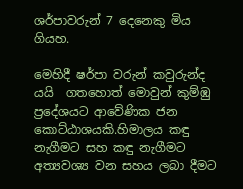ශර්පාවරුන් 7 දෙනෙකු මිය ගියහ.

මෙහිදී ෂර්පා වරුන් කවුරුන්ද යයි  ගතහොත් මොවුන් කුම්ඹු ප්‍රදේශයට ආවේණික ජන කොට්ඨාශයකි.හිමාලය කඳු නැගීමට සහ කඳු නැගීමට අත්‍යවශ්‍ය වන සහය ලබා දීමට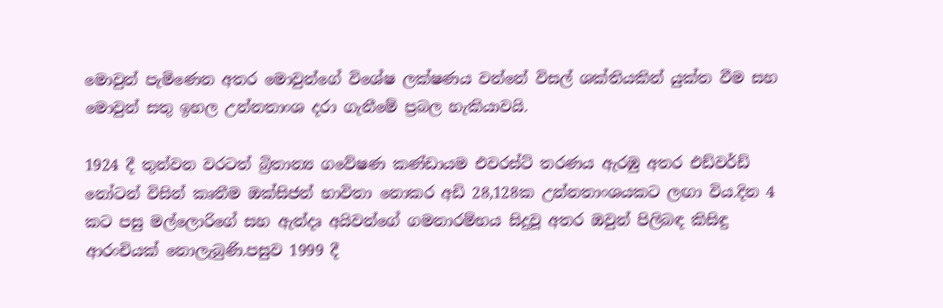මොවුන් පැමිණෙන අතර මොවුන්ගේ විශේෂ ලක්ෂණය වන්නේ විසල් ශක්තියකින් යුක්ත වීම සහ මොවුන් සතු ඉහල උන්නතාංශ දරා ගැනීමේ ප්‍රබල හැකියාවයි.

1924 දී තුන්වන වරටත් බ්‍රිතාන්‍ය ගවේෂණ කණ්ඩායම එවරස්ට් තරණය ඇරඹු අතර එඩ්වර්ඩ් නෝටන් විසින් කෘතීම ඔක්සිජන් භාවිතා නොකර අඩි 28,128ක උන්නතාංශයකට ලඟා විය.දින 4 කට පසු මල්ලොරිගේ සහ ඇන්දෘ අයිවන්ගේ ගමනාරම්භය සිදුවූ අතර ඔවුන් පිලිබඳ කිසිඳු ආරංචියක් නොලැබුණි.පසුව 1999 දී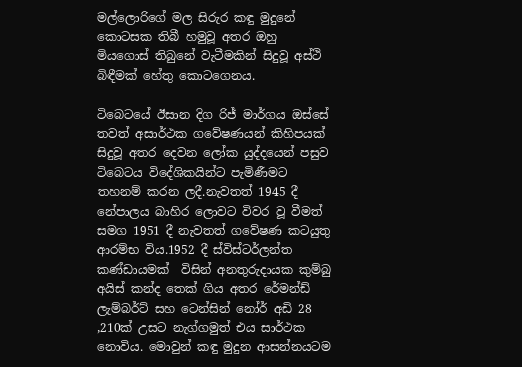මල්ලොරිගේ මල සිරුර කඳු මුදුනේ කොටසක තිබී හමුවූ අතර ඔහු මියගොස් තිබුනේ වැටීමකින් සිදුවූ අස්ථි බිඳීමක් හේතු කොටගෙනය.

ටිබෙටයේ ඊසාන දිග රිජ් මාර්ගය ඔස්සේ තවත් අසාර්ථක ගවේෂණයන් කිහිපයක් සිදුවූ අතර දෙවන ලෝක යුද්දයෙන් පසුව ටිබෙටය විදේශිකයින්ට පැමිණීමට තහනම් කරන ලදී.නැවතත් 1945 දී නේපාලය බාහිර ලොවට විවර වූ වීමත් සමග 1951 දී නැවතත් ගවේෂණ කටයුතු ආරම්භ විය.1952 දී ස්විස්ටර්ලන්ත කණ්ඩායමක්  විසින් අනතුරුදායක කුම්බු අයිස් කන්ද තෙක් ගිය අතර රේමන්ඩ් ලැම්බර්ට් සහ ටෙන්සින් නෝර් අඩි 28 ,210ක් උසට නැග්ගමුත් එය සාර්ථක නොවිය. මොවුන් කඳු මුදුන ආසන්නයටම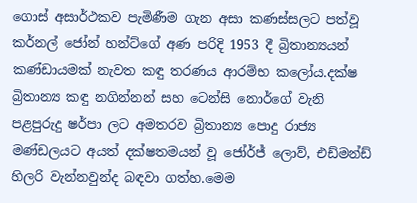ගොස් අසාර්ථකව පැමිණීම ගැන අසා කණස්සලට පත්වූ කර්නල් ජෝන් හන්ට්ගේ අණ පරිදි 1953 දී බ්‍රිතාන්‍යයන් කණ්ඩායමක් නැවත කඳු තරණය ආරම්භ කලෝය.දක්ෂ බ්‍රිතාන්‍ය කඳු නගින්නන් සහ ටෙන්සි නොර්ගේ වැනි පළපුරුදු ෂර්පා ලට අමතරව බ්‍රිතාන්‍ය පොදු රාජ්‍ය මණ්ඩලයට අයත් දක්ෂතමයන් වූ ජෝර්ජ් ලොව්, එඩ්මන්ඩ් හිලරි වැන්නවුන්ද බඳවා ගත්හ.මෙම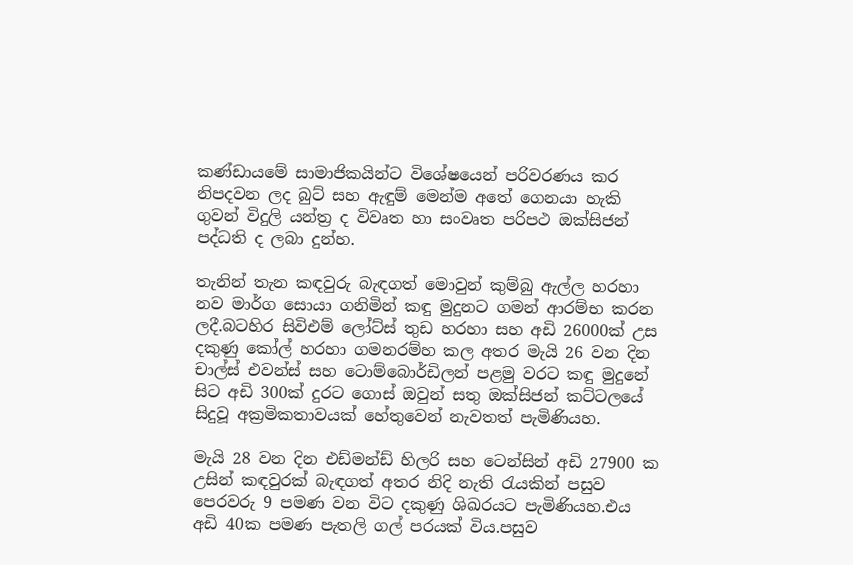කණ්ඩායමේ සාමාජිකයින්ට විශේෂයෙන් පරිවරණය කර නිපදවන ලද බුට් සහ ඇඳුම් මෙන්ම අතේ ගෙනයා හැකි ගුවන් විදුලි යන්ත්‍ර ද විවෘත හා සංවෘත පරිපථ ඔක්සිජන් පද්ධති ද ලබා දුන්හ.

තැනින් තැන කඳවුරු බැඳගත් මොවුන් කුම්බු ඇල්ල හරහා නව මාර්ග සොයා ගනිමින් කඳු මුදුනට ගමන් ආරම්භ කරන ලදී.බටහිර සිවිඑම් ලෝට්ස් තුඩ හරහා සහ අඩි 26000ක් උස දකුණු කෝල් හරහා ගමනරම්හ කල අතර මැයි 26 වන දින චාල්ස් එවන්ස් සහ ටොම්බොර්ඩිලන් පළමු වරට කඳු මුදුනේ සිට අඩි 300ක් දුරට ගොස් ඔවුන් සතු ඔක්සිජන් කට්ටලයේ සිදුවූ අක්‍රමිකතාවයක් හේතුවෙන් නැවතත් පැමිණියහ.

මැයි 28 වන දින එඩ්මන්ඩ් හිලරි සහ ටෙන්සින් අඩි 27900 ක උසින් කඳවුරක් බැඳගත් අතර නිදි නැති රැයකින් පසුව පෙරවරු 9 පමණ වන විට දකුණු ශිඛරයට පැමිණියහ.එය අඩි 40ක පමණ පැතලි ගල් පරයක් විය.පසුව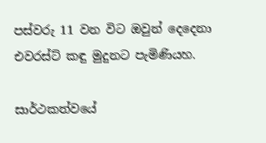පස්වරු 11 වන විට ඔවුන් දෙදෙනා එවරස්ට් කඳු මුදුනට පැමිණියහ.

සාර්ථකත්වයේ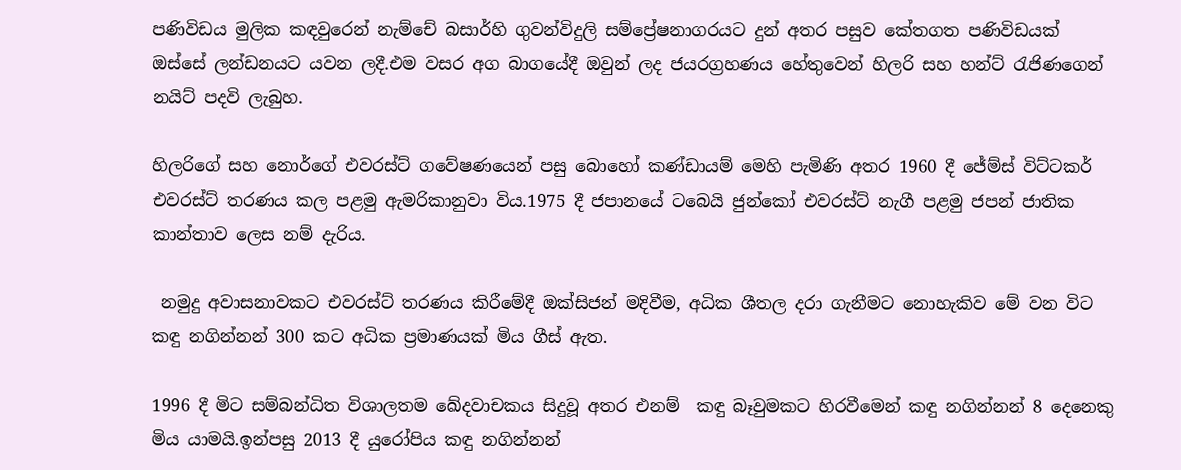පණිවිඩය මුලික කඳවුරෙන් නැම්චේ බසාර්හි ගුවන්විදුලි සම්ප්‍රේෂනාගරයට දුන් අතර පසුව කේතගත පණිවිඩයක් ඔස්සේ ලන්ඩනයට යවන ලදී.එම වසර අග බාගයේදී ඔවුන් ලද ජයරග්‍රහණය හේතුවෙන් හිලරි සහ හන්ට් රැජිණගෙන් නයිට් පදවි ලැබුහ.

හිලරිගේ සහ නොර්ගේ එවරස්ට් ගවේෂණයෙන් පසු බොහෝ කණ්ඩායම් මෙහි පැමිණි අතර 1960 දී ජේම්ස් විට්ටකර් එවරස්ට් තරණය කල පළමු ඇමරිකානුවා විය.1975 දී ජපානයේ ටබෙයි ජුන්කෝ එවරස්ට් නැගී පළමු ජපන් ජාතික කාන්තාව ලෙස නම් දැරිය.

 නමුදු අවාසනාවකට එවරස්ට් තරණය කිරීමේදී ඔක්සිජන් මදිවීම, අධික ශීතල දරා ගැනීමට නොහැකිව මේ වන විට කඳු නගින්නන් 300 කට අධික ප්‍රමාණයක් මිය ගීස් ඇත.

1996 දී මිට සම්බන්ධිත විශාලතම ඛේදවාචකය සිදුවූ අතර එනම්  කඳු බෑවුමකට හිරවීමෙන් කඳු නගින්නන් 8 දෙනෙකු මිය යාමයි.ඉන්පසු 2013 දී යුරෝපිය කඳු නගින්නන්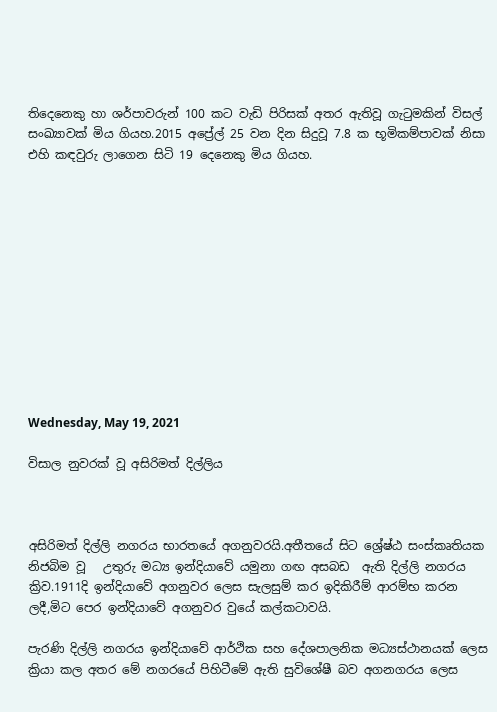තිදෙනෙකු හා ශර්පාවරුන් 100 කට වැඩි පිරිසක් අතර ඇතිවූ ගැටුමකින් විසල් සංඛ්‍යාවක් මිය ගියහ.2015 අප්‍රේල් 25 වන දින සිදුවූ 7.8 ක භූමිකම්පාවක් නිසා එහි කඳවුරු ලාගෙන සිටි 19 දෙනෙකු මිය ගියහ.












Wednesday, May 19, 2021

විසාල නුවරක් වූ අසිරිමත් දිල්ලිය



අසිරිමත් දිල්ලි නගරය භාරතයේ අගනුවරයි.අතීතයේ සිට ශ්‍රේෂ්ඨ සංස්කෘතියක නිජබිම වූ   උතුරු මධ්‍ය ඉන්දියාවේ යමුනා ගඟ අසබඩ  ඇති දිල්ලි නගරය ක්‍රිව.1911දි ඉන්දියාවේ අගනුවර ලෙස සැලසුම් කර ඉදිකිරීම් ආරම්භ කරන ලදී,මිට පෙර ඉන්දියාවේ අගනුවර වුයේ කල්කටාවයි.

පැරණි දිල්ලි නගරය ඉන්දියාවේ ආර්ථික සහ දේශපාලනික මධ්‍යස්ථානයක් ලෙස ක්‍රියා කල අතර මේ නගරයේ පිහිටීමේ ඇති සුවිශේෂී බව අගනගරය ලෙස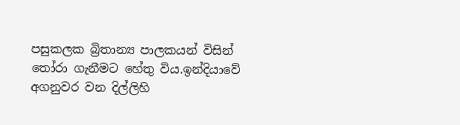පසුකලක බ්‍රිතාන්‍ය පාලකයන් විසින් තෝරා ගැනීමට හේතු විය.ඉන්දියාවේ අගනුවර වන දිල්ලිහි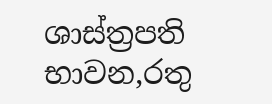ශාස්ත්‍රපති භාවන,රතු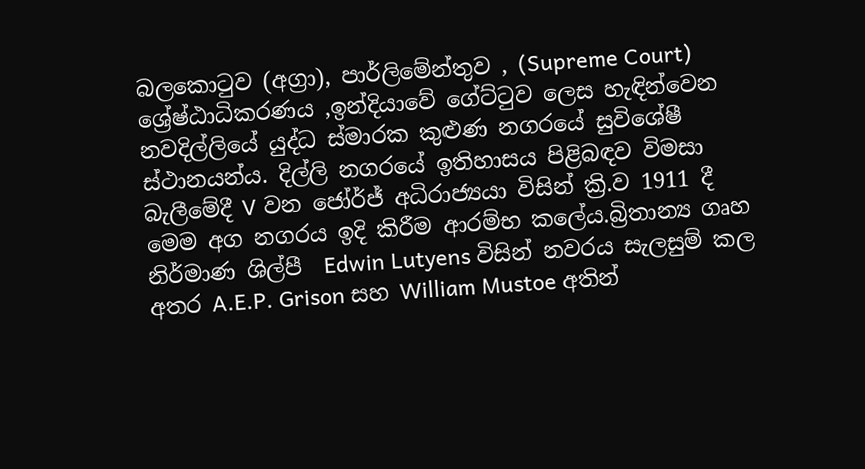බලකොටුව (අග්‍රා), පාර්ලිමේන්තුව , (Supreme Court) ශ්‍රේෂ්ඨාධිකරණය ,ඉන්දියාවේ ගේට්ටුව ලෙස හැඳින්වෙන නවදිල්ලියේ යුද්ධ ස්මාරක කුළුණ නගරයේ සුවිශේෂී ස්ථානයන්ය. දිල්ලි නගරයේ ඉතිහාසය පිළිබඳව විමසා බැලීමේදී V වන ජෝර්ජ් අධිරාජ්‍යයා විසින් ක්‍රි.ව 1911 දී  මෙම අග නගරය ඉදි කිරීම ආරම්භ කලේය.බ්‍රිතාන්‍ය ගෘහ නිර්මාණ ශිල්පී  Edwin Lutyens විසින් නවරය සැලසුම් කල අතර A.E.P. Grison සහ William Mustoe අතින්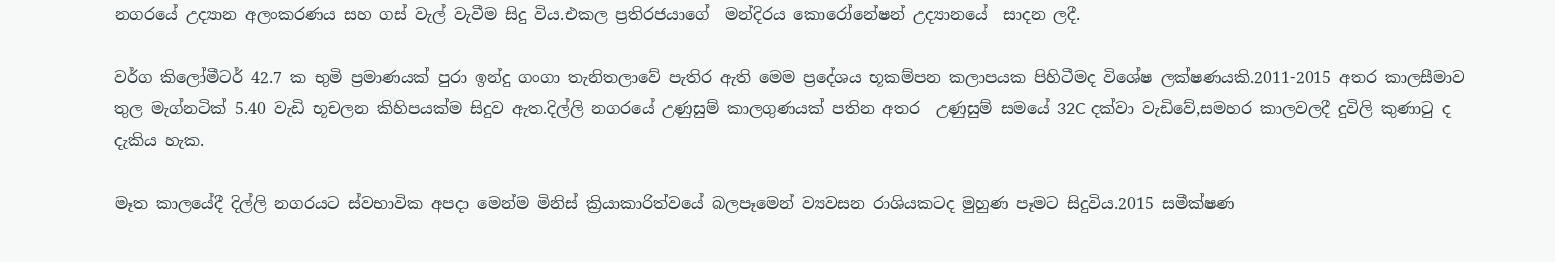නගරයේ උද්‍යාන අලංකරණය සහ ගස් වැල් වැවීම සිදු විය.එකල ප්‍රතිරජයාගේ  මන්දිරය කොරෝනේෂන් උද්‍යානයේ  සාදන ලදී.

වර්ග කිලෝමීටර් 42.7 ක භුමි ප්‍රමාණයක් පුරා ඉන්දු ගංගා තැනිතලාවේ පැතිර ඇති මෙම ප්‍රදේශය භූකම්පන කලාපයක පිහිටීමද විශේෂ ලක්ෂණයකි.2011-2015 අතර කාලසීමාව තුල මැග්නටික් 5.40 වැඩි භූචලන කිහිපයක්ම සිදුව ඇත.දිල්ලි නගරයේ උණුසුම් කාලගුණයක් පතින අතර  උණුසුම් සමයේ 32C දක්වා වැඩිවේ,සමහර කාලවලදී දුවිලි කුණාටු ද දැකිය හැක.

මෑත කාලයේදී දිල්ලි නගරයට ස්වභාවික අපදා මෙන්ම මිනිස් ක්‍රියාකාරිත්වයේ බලපෑමෙන් ව්‍යවසන රාශියකටද මුහුණ පෑමට සිදුවිය.2015 සමීක්ෂණ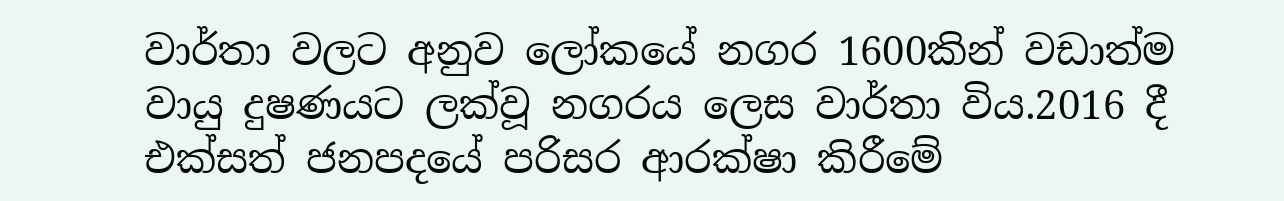වාර්තා වලට අනුව ලෝකයේ නගර 1600කින් වඩාත්ම වායු දුෂණයට ලක්වූ නගරය ලෙස වාර්තා විය.2016 දී එක්සත් ජනපදයේ පරිසර ආරක්ෂා කිරීමේ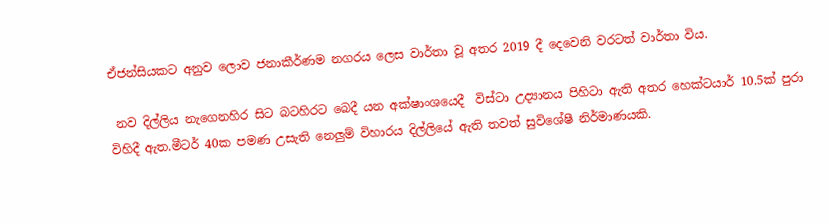ඒජන්සියකට අනුව ලොව ජනාකීර්ණම නගරය ලෙස වාර්තා වූ අතර 2019 දී දෙවෙනි වරටත් වාර්තා විය.

 නව දිල්ලිය නැගෙනහිර සිට බටහිරට බෙදී යන අක්ෂාංශයෙදී  විස්ටා උද්‍යානය පිහිටා ඇති අතර හෙක්ටයාර් 10.5ක් පුරා විහිදී ඇත.මීටර් 40ක පමණ උසැති නෙලුම් විහාරය දිල්ලියේ ඇති තවත් සුවිශේෂී නිර්මාණයකි.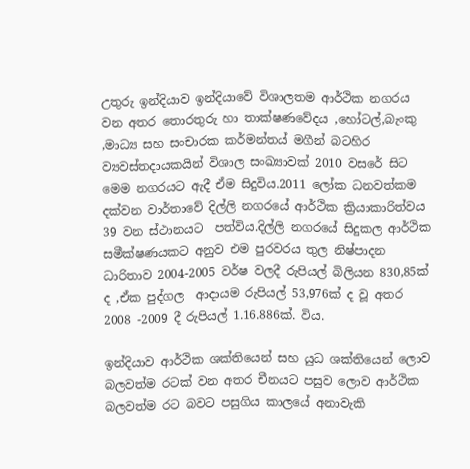උතුරු ඉන්දියාව ඉන්දියාවේ විශාලතම ආර්ථික නගරය වන අතර තොරතුරු හා තාක්ෂණවේදය ,හෝටල්,බැංකු ,මාධ්‍ය සහ සංචාරක කර්මන්තය් මගීන් බටහිර ව්‍යවස්තදායකයින් විශාල සංඛ්‍යාවක් 2010 වසරේ සිට මෙම නගරයට ඇදී ඒම සිදුවිය.2011 ලෝක ධනවත්කම දක්වන වාර්තාවේ දිල්ලි නගරයේ ආර්ථික ක්‍රියාකාරිත්වය 39 වන ස්ථානයට  පත්විය.දිල්ලි නගරයේ සිදුකල ආර්ථික සමීක්ෂණයකට අනුව එම පුරවරය තුල නිෂ්පාදන ධාරිතාව 2004-2005 වර්ෂ වලදී රුපියල් බිලියන 830,85ක් ද ,ඒක පුද්ගල  ආදායම රුපියල් 53,976ක් ද වූ අතර 2008 -2009 දී රුපියල් 1.16.886ක්. විය.

ඉන්දියාව ආර්ථික ශක්තියෙන් සහ යුධ ශක්තියෙන් ලොව බලවත්ම රටක් වන අතර චීනයට පසුව ලොව ආර්ථික බලවත්ම රට බවට පසුගිය කාලයේ අනාවැකි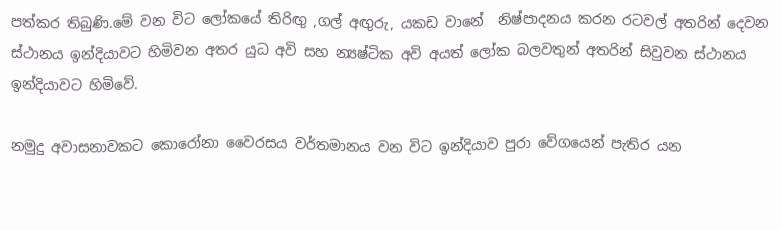පත්කර තිබුණි.මේ වන විට ලෝකයේ තිරිඟු ,ගල් අඟුරු, යකඩ වානේ  නිෂ්පාදනය කරන රටවල් අතරින් දෙවන ස්ථානය ඉන්දියාවට හිමිවන අතර යුධ අවි සහ න්‍යෂ්ටික අවි අයත් ලෝක බලවතුන් අතරින් සිවුවන ස්ථානය  ඉන්දියාවට හිමිවේ.

නමුදු අවාසනාවකට කොරෝනා වෛරසය වර්තමානය වන විට ඉන්දියාව පුරා වේගයෙන් පැතිර යන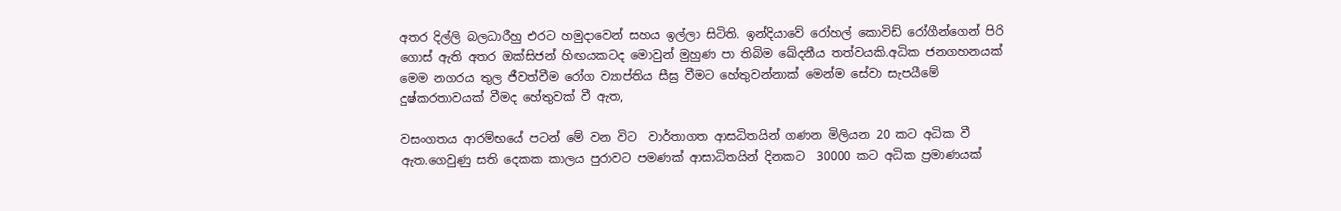අතර දිල්ලි බලධාරීහු එරට හමුදාවෙන් සහය ඉල්ලා සිටිති. ඉන්දියාවේ රෝහල් කොවිඩ් රෝගීන්ගෙන් පිරි ගොස් ඇති අතර ඔක්සිජන් හිඟයකටද මොවුන් මුහුණ පා තිබිම ඛේදනීය තත්වයකි.අධික ජනගහනයක් මෙම නගරය තුල ජීවත්වීම රෝග ව්‍යාප්තිය සීඝ්‍ර වීමට හේතුවන්නාක් මෙන්ම සේවා සැපයීමේ දුෂ්කරතාවයක් වීමද හේතුවක් වී ඇත,

වසංගතය ආරම්භයේ පටන් මේ වන විට  වාර්තාගත ආසධිතයින් ගණන මිලියන 20 කට අධික වී ඇත.ගෙවුණු සති දෙකක කාලය පුරාවට පමණක් ආසාධිතයින් දිනකට  30000 කට අධික ප්‍රමාණයක්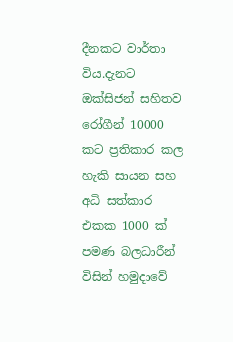දීනකට වාර්තා විය.දැනට ඔක්සිජන් සහිතව රෝගීන් 10000 කට ප්‍රතිකාර කල හැකි සායන සහ අධි සත්කාර එකක 1000 ක් පමණ බලධාරීන් විසින් හමුදාවේ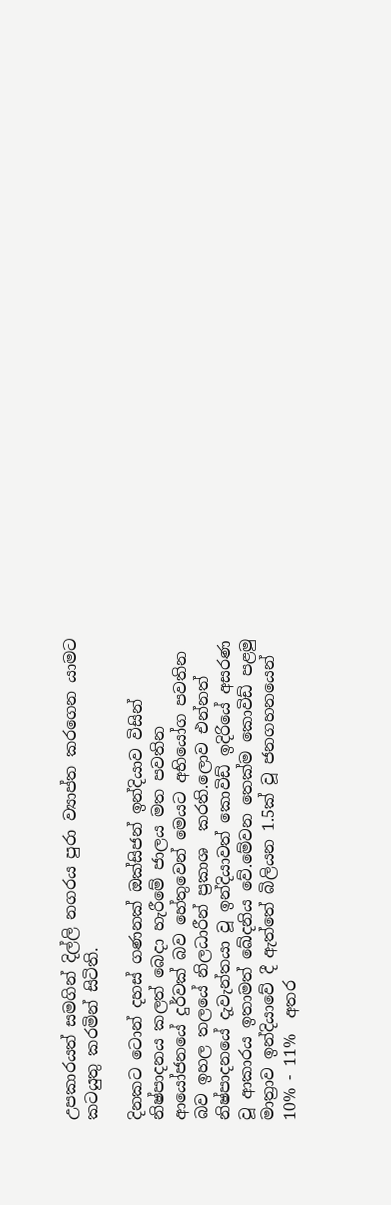උපකාරයත් සමගින් දිල්ලි නගරය පුරා ව්‍යාප්ත කරගෙන යාමට කටයුතු කරමින් සිටිති.

දිනකට ටොන් දහස් ගණනක් ඔක්සිජන් ඉන්දියාව විසින් නිෂ්පාදනය කලත් බෙදා හැරීමේ ජාලය මත පවතින ආයෝජනයේ දුර්වක් බව හේතුවෙන් මෙයට අභියෝග පවතින බව ඉහල තලයේ නිලධාරීන් ප්‍රකාශ  කරති.ලොව එන්නත් නිෂ්පාදනයේ දැවැන්තයා වූ ඉන්දියාවත් කොවිඩ් ඉදිරියේ අසරණ වූ ආකාරය ඉතාමත් ඛේදනිය වේ.මේවන තෙක්ම කොවිඩ් පළමු මාත්‍රාව ඉන්දියාවේ දී ඇත්තේ බිලියන 1.5ක් වූ ජනගහනයෙන් 10% - 11%  අතර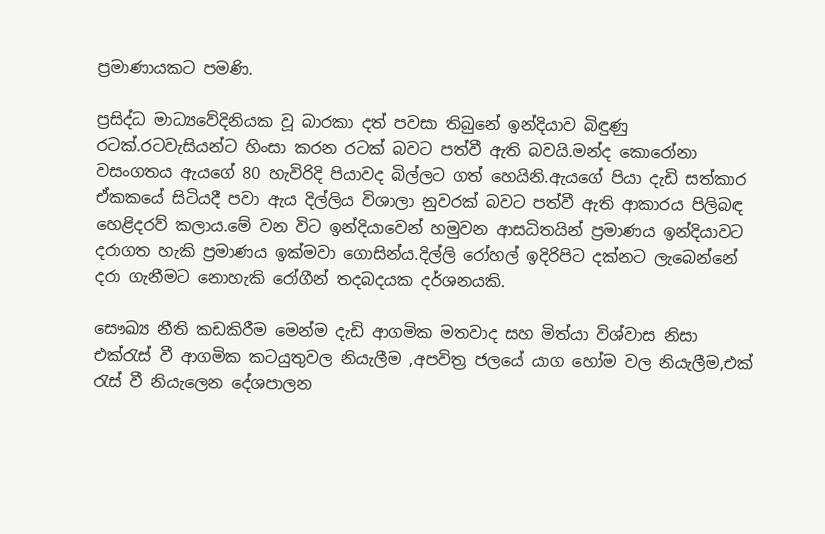ප්‍රමාණායකට පමණි.

ප්‍රසිද්ධ මාධ්‍යවේදිනියක වූ බාරකා දත් පවසා තිබුනේ ඉන්දියාව බිඳුණු රටක්.රටවැසියන්ට හිංසා කරන රටක් බවට පත්වී ඇති බවයි.මන්ද කොරෝනා වසංගතය ඇයගේ 80 හැවිරිදි පියාවද බිල්ලට ගත් හෙයිනි.ඇයගේ පියා දැඩි සත්කාර ඒකකයේ සිටියදී පවා ඇය දිල්ලිය විශාලා නුවරක් බවට පත්වී ඇති ආකාරය පිලිබඳ හෙළිදරව් කලාය.මේ වන විට ඉන්දියාවෙන් හමුවන ආසධිතයින් ප්‍රමාණය ඉන්දියාවට දරාගත හැකි ප්‍රමාණය ඉක්මවා ගොසින්ය.දිල්ලි රෝහල් ඉදිරිපිට දක්නට ලැබෙන්නේ දරා ගැනීමට නොහැකි රෝගීන් තදබදයක දර්ශනයකි.

සෞඛ්‍ය නීති කඩකිරීම මෙන්ම දැඩි ආගමික මතවාද සහ මිත්යා විශ්වාස නිසා එක්රැස් වී ආගමික කටයුතුවල නියැලීම ,අපවිත්‍ර ජලයේ යාග හෝම වල නියැලීම,එක් රැස් වී නියැලෙන දේශපාලන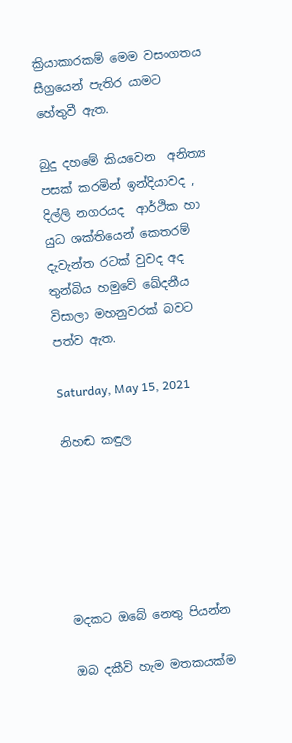ක්‍රියාකාරකම් මෙම වසංගතය සීග්‍රයෙන් පැතිර යාමට හේතුවී ඇත.

බුදු දහමේ කියවෙන  අනිත්‍ය පසක් කරමින් ඉන්දියාවද , දිල්ලි නගරයද  ආර්ථික හා යුධ ශක්තියෙන් කෙතරම් දැවැන්ත රටක් වුවද අද තුන්බිය හමුවේ ඛේදනීය විසාලා මහනුවරක් බවට පත්ව ඇත.

Saturday, May 15, 2021

නිහඬ කඳුල






මදකට ඔබේ නෙතු පියන්න

ඔබ දකීවි හැම මතකයක්ම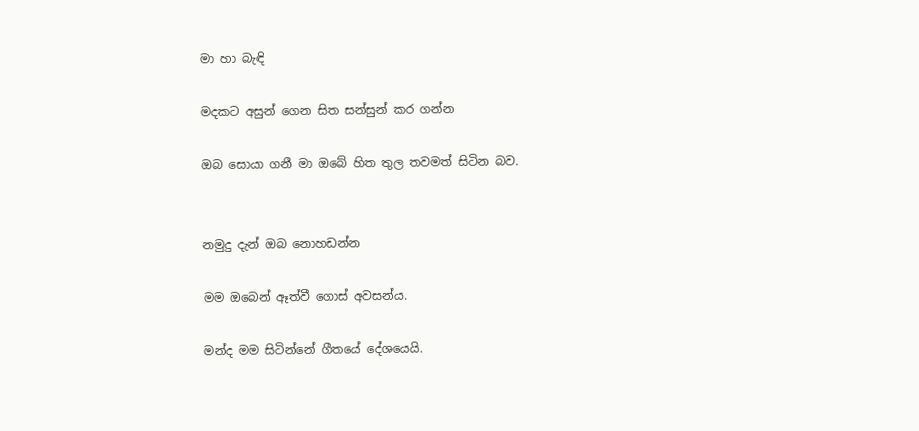මා හා බැඳි

මදකට අසුන් ගෙන සිත සන්සුන් කර ගන්න

ඔබ සොයා ගනී මා ඔබේ හිත තුල තවමත් සිටින බව.


නමුදු දැන් ඔබ නොහඩන්න

මම ඔබෙන් ඈත්වී ගොස් අවසන්ය.

මන්ද මම සිටින්නේ ගීතයේ දේශයෙයි.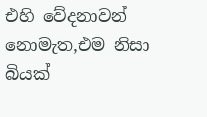එහි වේදනාවන් නොමැත,එම නිසා බියක්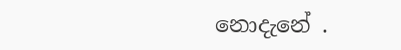නොදැනේ .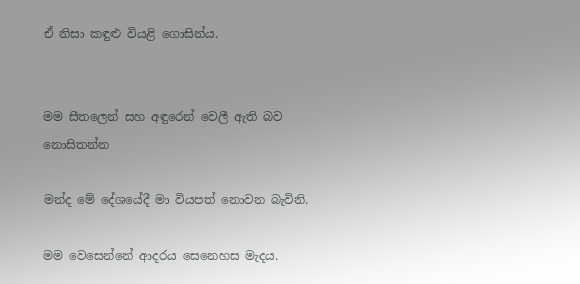ඒ නිසා කඳුළු වියළි ගොසින්ය.


මම සීතලෙන් සහ අඳුරෙන් වෙලී ඇති බව නොසිතන්න

මන්ද මේ දේශයේදී මා වියපත් නොවන බැවිනි.

මම වෙසෙන්නේ ආදරය සෙනෙහස මැදය.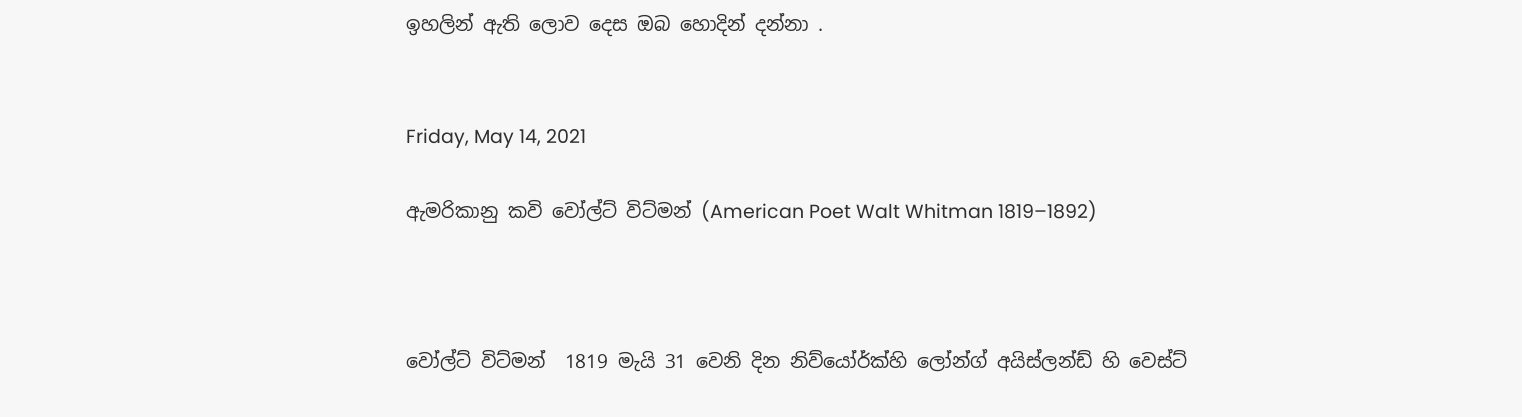ඉහලින් ඇති ලොව දෙස ඔබ හොදින් දන්නා .


Friday, May 14, 2021

ඇමරිකානු කවි වෝල්ට් විට්මන් (American Poet Walt Whitman 1819–1892)



වෝල්ට් විට්මන්  1819 මැයි 31 වෙනි දින නිව්යෝර්ක්හි ලෝන්ග් අයිස්ලන්ඩ් හි වෙස්ට්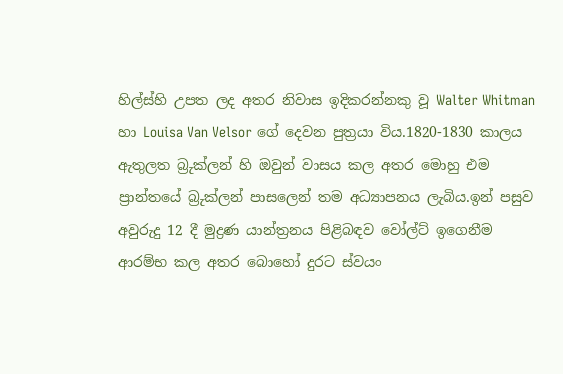හිල්ස්හි උපත ලද අතර නිවාස ඉදිකරන්නකු වූ Walter Whitman හා Louisa Van Velsor ගේ දෙවන පුත්‍රයා විය.1820-1830 කාලය ඇතුලත බ්‍රුක්ලන් හි ඔවුන් වාසය කල අතර මොහු එම ප්‍රාන්තයේ බ්‍රුක්ලන් පාසලෙන් තම අධ්‍යාපනය ලැබිය.ඉන් පසුව අවුරුදු 12 දී මුද්‍රණ යාන්ත්‍රනය පිළිබඳව වෝල්ට් ඉගෙනීම ආරම්භ කල අතර බොහෝ දුරට ස්වයං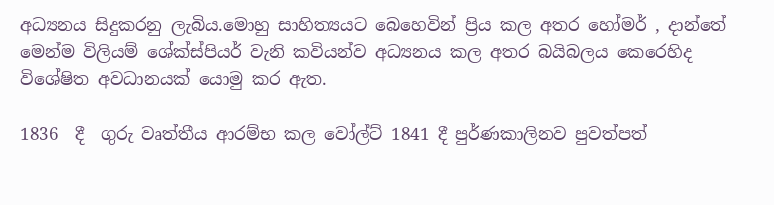අධ්‍යනය සිදුකරනු ලැබිය.මොහු සාහිත්‍යයට බෙහෙවින් ප්‍රිය කල අතර හෝමර් , දාන්තේ මෙන්ම විලියම් ශේක්ස්පියර් වැනි කවියන්ව අධ්‍යනය කල අතර බයිබලය කෙරෙහිද විශේෂිත අවධානයක් යොමු කර ඇත.

1836  දී  ගුරු වෘත්තීය ආරම්භ කල වෝල්ට් 1841 දී පුර්ණකාලිනව පුවත්පත්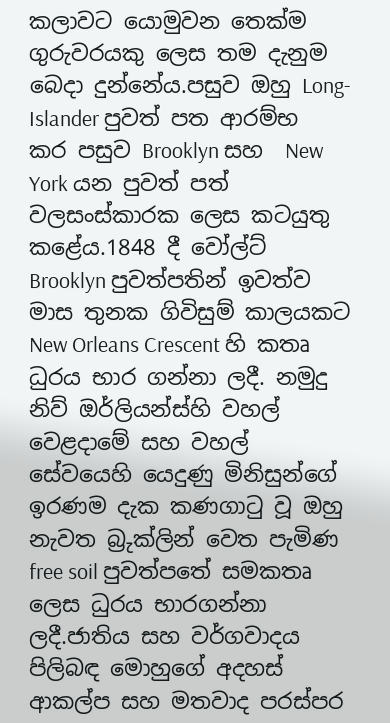කලාවට යොමුවන තෙක්ම ගුරුවරයකු ලෙස තම දැනුම බෙදා දුන්නේය.පසුව ඔහු Long-Islander පුවත් පත ආරම්භ කර පසුව Brooklyn සහ  New York යන පුවත් පත් වලසංස්කාරක ලෙස කටයුතු කළේය.1848 දී වෝල්ට් Brooklyn පුවත්පතින් ඉවත්ව මාස තුනක ගිවිසුම් කාලයකට New Orleans Crescent හි කතෘ ධුරය භාර ගන්නා ලදී. නමුදු  නිව් ඔර්ලියන්ස්හි වහල් වෙළදාමේ සහ වහල් සේවයෙහි යෙදුණු මිනිසුන්ගේ ඉරණම දැක කණගාටු වූ ඔහු නැවත බ්‍රුක්ලින් වෙත පැමිණ free soil පුවත්පතේ සමකතෘ ලෙස ධුරය භාරගන්නා ලදී.ජාතිය සහ වර්ගවාදය පිලිබඳ මොහුගේ අදහස් ආකල්ප සහ මතවාද පරස්පර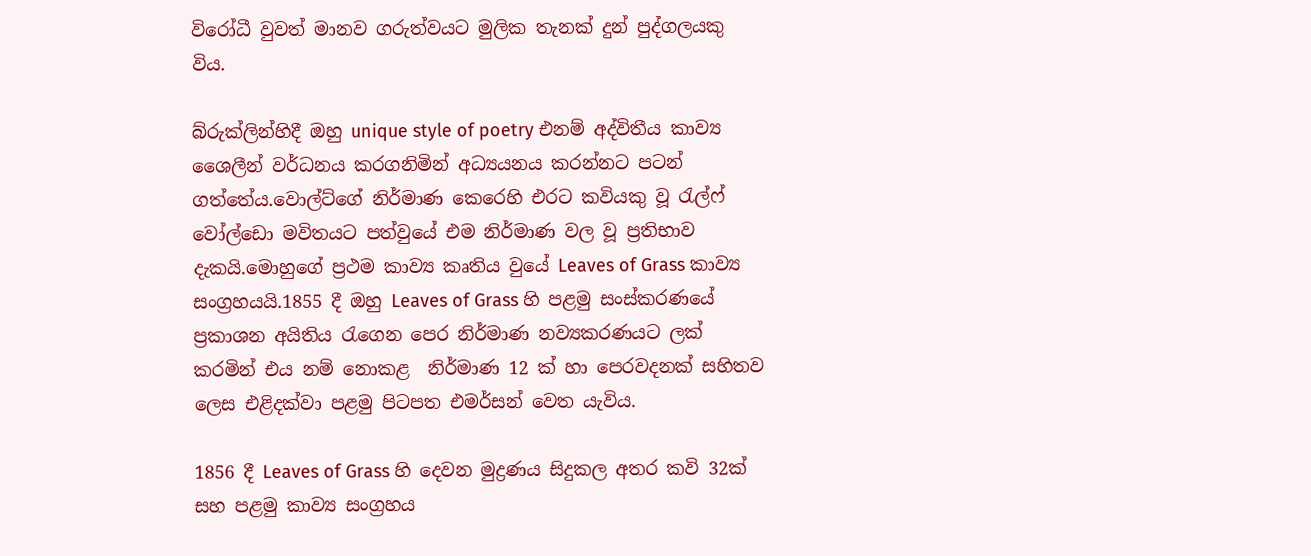විරෝධී වුවත් මානව ගරුත්වයට මුලික තැනක් දුන් පුද්ගලයකු විය.

බ්රුක්ලින්හිදී ඔහු unique style of poetry එනම් අද්විතීය කාව්‍ය ශෛලීන් වර්ධනය කරගනිමින් අධ්‍යයනය කරන්නට පටන් ගත්තේය.වොල්ට්ගේ නිර්මාණ කෙරෙහි එරට කවියකු වූ රැල්ෆ් වෝල්ඩො මවිතයට පත්වුයේ එම නිර්මාණ වල වූ ප්‍රතිභාව දැකයි.මොහුගේ ප්‍රථම කාව්‍ය කෘතිය වුයේ Leaves of Grass කාව්‍ය සංග්‍රහයයි.1855 දී ඔහු Leaves of Grass හි පළමු සංස්කරණයේ ප්‍රකාශන අයිතිය රැගෙන පෙර නිර්මාණ නව්‍යකරණයට ලක් කරමින් එය නම් නොකළ  නිර්මාණ 12 ක් හා පෙරවදනක් සහිතව ලෙස එළිදක්වා පළමු පිටපත එමර්සන් වෙත යැවිය.

1856 දී Leaves of Grass හි දෙවන මුද්‍රණය සිදුකල අතර කවි 32ක් සහ පළමු කාව්‍ය සංග්‍රහය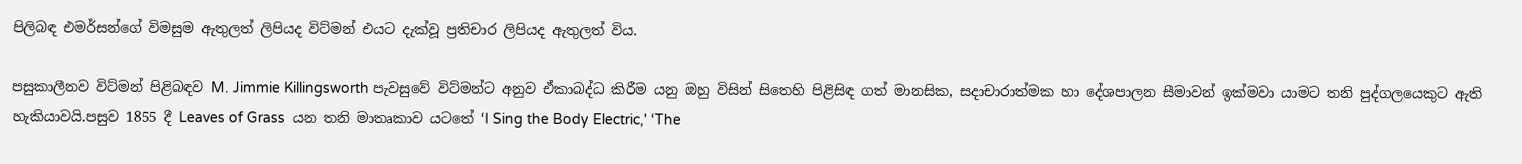පිලිබඳ එමර්සන්ගේ විමසුම ඇතුලත් ලිපියද විට්මන් එයට දැක්වූ ප්‍රතිචාර ලිපියද ඇතුලත් විය.

පසුකාලීනව විට්මන් පිළිබඳව M. Jimmie Killingsworth පැවසුවේ විට්මන්ට අනුව ඒකාබද්ධ කිරීම යනු ඔහු විසින් සිතෙහි පිළිසිඳ ගත් මානසික, සදාචාරාත්මක හා දේශපාලන සීමාවන් ඉක්මවා යාමට තනි පුද්ගලයෙකුට ඇති හැකියාවයි.පසුව 1855 දී Leaves of Grass  යන තනි මාතෘකාව යටතේ ‘I Sing the Body Electric,' ‘The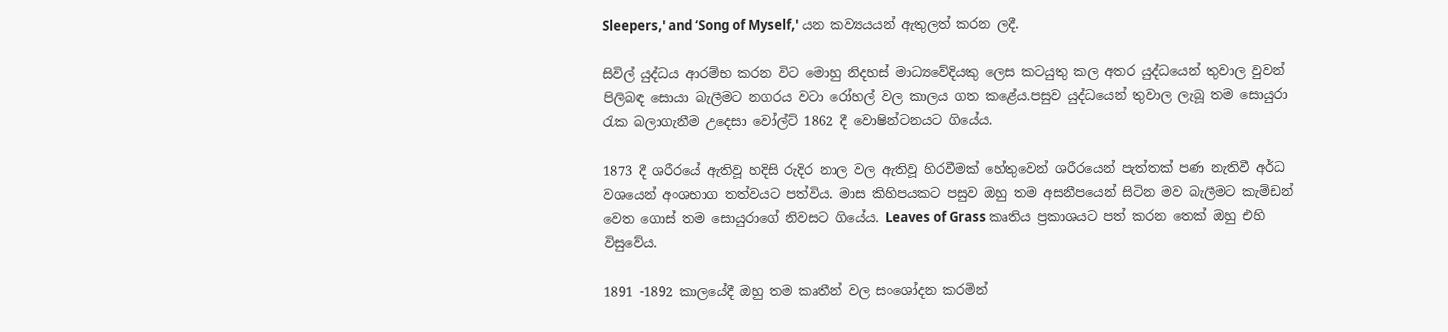Sleepers,' and ‘Song of Myself,' යන කව්‍යයයන් ඇතුලත් කරන ලදී.

සිවිල් යුද්ධය ආරම්භ කරන විට මොහු නිදහස් මාධ්‍යවේදියකු ලෙස කටයුතු කල අතර යුද්ධයෙන් තුවාල වුවන් පිලිබඳ සොයා බැලීමට නගරය වටා රෝහල් වල කාලය ගත කළේය.පසුව යුද්ධයෙන් තුවාල ලැබූ තම සොයුරා රැක බලාගැනීම උදෙසා වෝල්ට් 1862 දී වොෂින්ටනයට ගියේය.

1873 දී ශරීරයේ ඇතිවූ හදිසි රුදිර නාල වල ඇතිවූ හිරවීමක් හේතුවෙන් ශරීරයෙන් පැත්තක් පණ නැතිවී අර්ධ වශයෙන් අංශභාග තත්වයට පත්විය. මාස කිහිපයකට පසුව ඔහු තම අසනීපයෙන් සිටින මව බැලීමට කැම්ඩන් වෙත ගොස් තම සොයුරාගේ නිවසට ගියේය. Leaves of Grass කෘතිය ප්‍රකාශයට පත් කරන තෙක් ඔහු එහි විසුවේය.

1891 -1892 කාලයේදී ඔහු තම කෘතීන් වල සංශෝදන කරමින්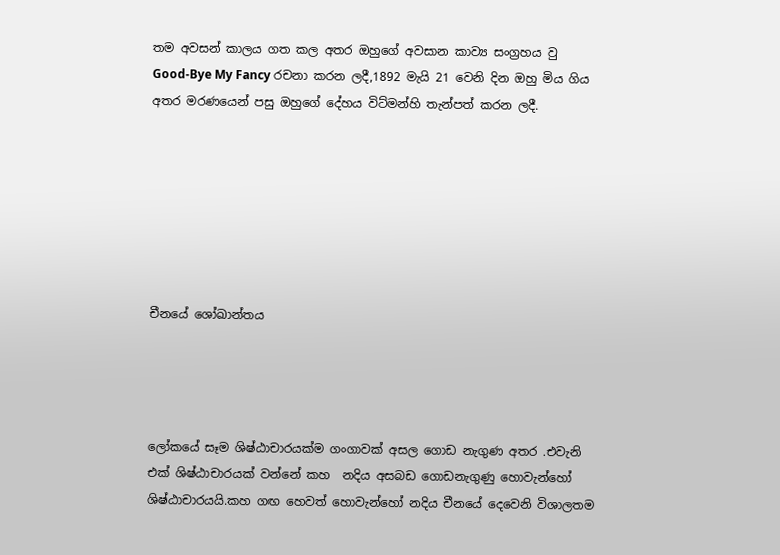තම අවසන් කාලය ගත කල අතර ඔහුගේ අවසාන කාව්‍ය සංග්‍රහය වු  Good-Bye My Fancy රචනා කරන ලදී,1892 මැයි 21 වෙනි දින ඔහු මිය ගිය අතර මරණයෙන් පසු ඔහුගේ දේහය විට්මන්හි තැන්පත් කරන ලදී.







චීනයේ ශෝඛාන්තය




ලෝකයේ සෑම ශිෂ්ඨාචාරයක්ම ගංගාවක් අසල ගොඩ නැගුණ අතර .එවැනි එක් ශිෂ්ඨාචාරයක් වන්නේ කහ  නදිය අසබඩ ගොඩනැගුණු හොවැන්හෝ ශිෂ්ඨාචාරයයි.කහ ගඟ හෙවත් හොවැන්හෝ නදිය චීනයේ දෙවෙනි විශාලතම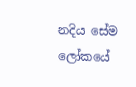නදිය සේම ලෝකයේ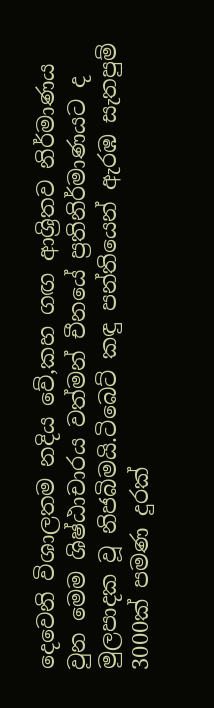දෙවෙනි විශාලතම නදිය වේ,කහ ගඟ ආශ්‍රිතව නිර්මාණය වුන මෙම ශිෂ්ඨාචාරය වත්මන් චීනයේ ප්‍රතිනිර්මාණයට ද මුලපාදක වූ නිජබිමයි.ටිබෙට් කඳු පන්තියෙන් ඇරඹ සැතපුම් 3000ක් පමණ දුරක්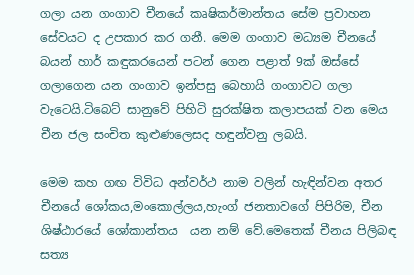ගලා යන ගංගාව චීනයේ කෘෂිකර්මාන්තය සේම ප්‍රවාහන සේවයට ද උපකාර කර ගනී. මෙම ගංගාව මධ්‍යම චීනයේ බයන් හාර් කඳුකරයෙන් පටන් ගෙන පළාත් 9ක් ඔස්සේ ගලාගෙන යන ගංගාව ඉන්පසු බෙහායි ගංගාවට ගලා වැටෙයි.ටිබෙට් සානුවේ පිහිටි සුරක්ෂිත කලාපයක් වන මෙය චීන ජල සංචිත කුළුණලෙසද හඳුන්වනු ලබයි.

මෙම කහ ගඟ විවිධ අන්වර්ථ නාම වලින් හැඳින්වන අතර චීනයේ ශෝකය,මංකොල්ලය,හැංග් ජනතාවගේ පිපිරිම, චීන ශිෂ්ඨාරයේ ශෝකාන්තය  යන නම් වේ.මෙතෙක් චීනය පිලිබඳ සත්‍ය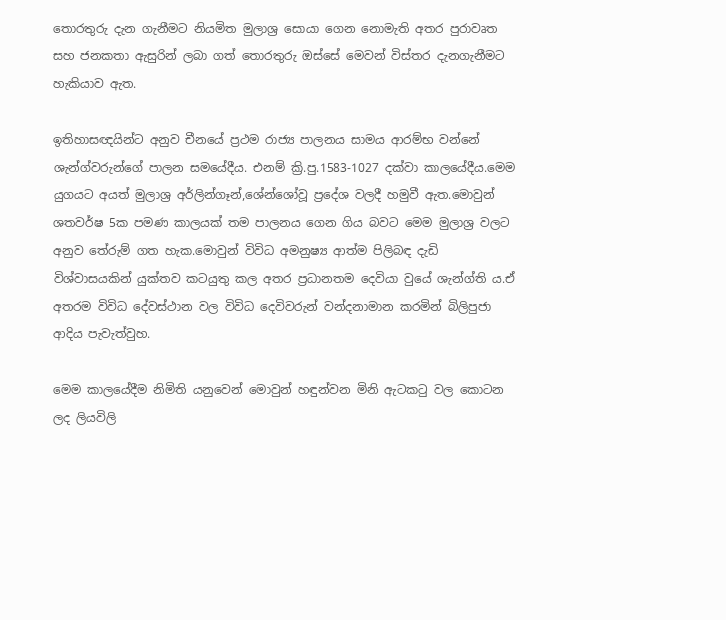තොරතුරු දැන ගැනීමට නියමිත මුලාශ්‍ර සොයා ගෙන නොමැති අතර පුරාවෘත සහ ජනකතා ඇසුරින් ලබා ගත් තොරතුරු ඔස්සේ මෙවන් විස්තර දැනගැනීමට හැකියාව ඇත.

ඉතිහාසඥයින්ට අනුව චීනයේ ප්‍රථම රාජ්‍ය පාලනය සාමය ආරම්භ වන්නේ ශැන්ග්වරුන්ගේ පාලන සමයේදීය. එනම් ක්‍රි.පු.1583-1027 දක්වා කාලයේදීය.මෙම යුගයට අයත් මුලාශ්‍ර අර්ලින්ගෑන්,ශේන්ශෝවූ ප්‍රදේශ වලදී හමුවී ඇත.මොවුන් ශතවර්ෂ 5ක පමණ කාලයක් තම පාලනය ගෙන ගිය බවට මෙම මුලාශ්‍ර වලට අනුව තේරුම් ගත හැක.මොවුන් විවිධ අමනුෂ්‍ය ආත්ම පිලිබඳ දැඩි විශ්වාසයකින් යුක්තව කටයුතු කල අතර ප්‍රධානතම දෙවියා වුයේ ශැන්ග්ති ය.ඒ අතරම විවිධ දේවස්ථාන වල විවිධ දෙවිවරුන් වන්දනාමාන කරමින් බිලිපුජා ආදිය පැවැත්වුහ.

මෙම කාලයේදීම නිමිති යනුවෙන් මොවුන් හඳුන්වන මිනි ඇටකටු වල කොටන ලද ලියවිලි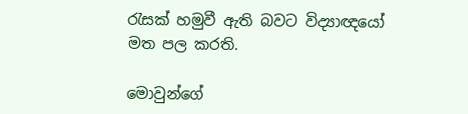රැසක් හමුවී ඇති බවට විද්‍යාඥයෝ මත පල කරති.

මොවුන්ගේ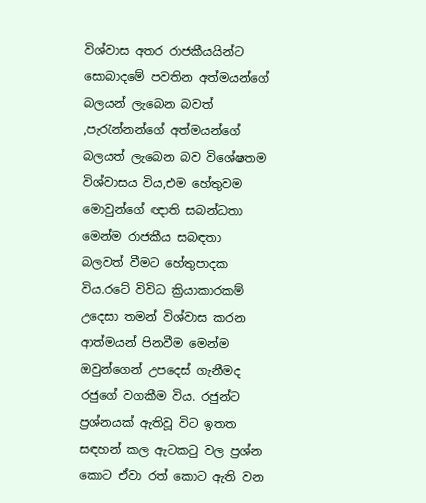විශ්වාස අතර රාජකීයයින්ට සොබාදමේ පවතින අත්මයන්ගේ බලයන් ලැබෙන බවත් ,පැරැන්නන්ගේ අත්මයන්ගේ බලයත් ලැබෙන බව විශේෂතම විශ්වාසය විය,එම හේතුවම මොවුන්ගේ ඥාති සබන්ධතා මෙන්ම රාජකීය සබඳතා බලවත් වීමට හේතුපාදක විය.රටේ විවිධ ක්‍රියාකාරකම් උදෙසා තමන් විශ්වාස කරන ආත්මයන් පිනවීම මෙන්ම  ඔවුන්ගෙන් උපදෙස් ගැනීමද රජුගේ වගකීම විය. රජුන්ට ප්‍රශ්නයක් ඇතිවූ විට ඉතත සඳහන් කල ඇටකටු වල ප්‍රශ්න කොට ඒවා රත් කොට ඇති වන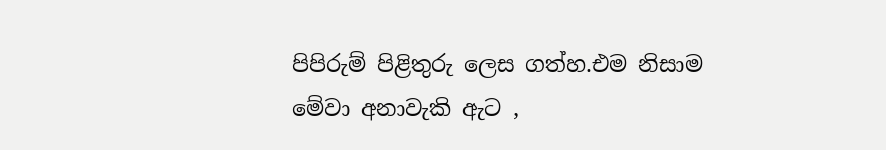පිපිරුම් පිළිතුරු ලෙස ගත්හ.එම නිසාම මේවා අනාවැකි ඇට ,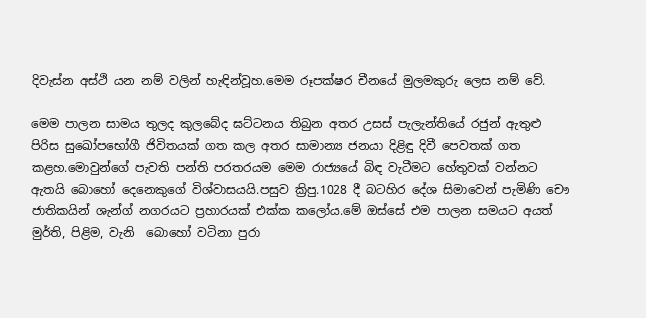දිවැස්න අස්ථි යන නම් වලින් හැඳින්වූහ.මෙම රූපක්ෂර චීනයේ මුලමකුරු ලෙස නම් වේ.

මෙම පාලන සාමය තුලද කුලබේද ඝට්ටනය තිබුන අතර උසස් පැලැන්තියේ රජුන් ඇතුළු පිරිස සුඛෝපභෝගී ජිවිතයක් ගත කල අතර සාමාන්‍ය ජනයා දිළිඳු දිවී පෙවතක් ගත කළහ.මොවුන්ගේ පැවති පන්ති පරතරයම මෙම රාජ්‍යයේ බිඳ වැටීමට හේතුවක් වන්නට ඇතයි බොහෝ දෙනෙකුගේ විශ්වාසයයි.පසුව ක්‍රිපු.1028 දී බටහිර දේශ සිමාවෙන් පැමිණි චෞ ජාතිකයින් ශැන්ග් නගරයට ප්‍රහාරයක් එක්ක කලෝය.මේ ඔස්සේ එම පාලන සමයට අයත් මුර්ති, පිළිම, වැනි  බොහෝ වටිනා පුරා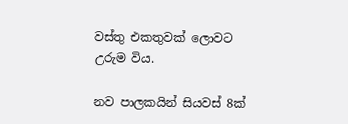වස්තු එකතුවක් ලොවට උරුම විය.

නව පාලකයින් සියවස් 8ක්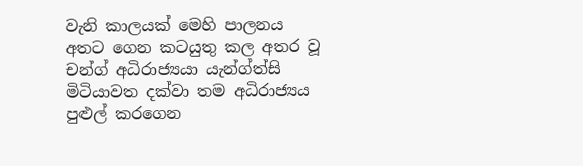වැනි කාලයක් මෙහි පාලනය අතට ගෙන කටයුතු කල අතර වූ චන්ග් අධිරාජ්‍යයා යැන්ග්ත්සි මිටියාවත දක්වා තම අධිරාජ්‍යය පුළුල් කරගෙන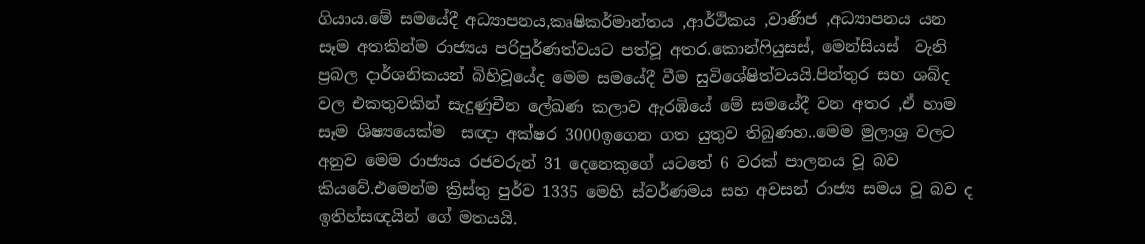ගියාය.මේ සමයේදී අධ්‍යාපනය,කෘෂිකර්මාන්තය ,ආර්ථිකය ,වාණිජ ,අධ්‍යාපනය යන සෑම අතකින්ම රාජ්‍යය පරිපුර්ණත්වයට පත්වූ අතර.කොන්ෆියුසස්, මෙන්සියස්  වැනි ප්‍රබල දාර්ශනිකයන් බිහිවූයේද මෙම සමයේදී වීම සුවිශේෂිත්වයයි.පින්තුර සහ ශබ්ද වල එකතුවකින් සැදුණුචීන ලේඛණ කලාව ඇරඹියේ මේ සමයේදී වන අතර ,ඒ හාම සෑම ශිෂ්‍යයෙක්ම  සඥා අක්ෂර 3000ඉගෙන ගත යුතුව තිබුණහ..මෙම මුලාශ්‍ර වලට අනුව මෙම රාජ්‍යය රජවරුන් 31 දෙනෙකුගේ යටතේ 6 වරක් පාලනය වූ බව කියවේ.එමෙන්ම ක්‍රිස්තු පුර්ව 1335 මෙහි ස්වර්ණමය සහ අවසන් රාජ්‍ය සමය වූ බව ද ඉතිහ්සඥයින් ගේ මතයයි.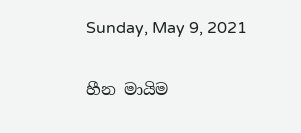Sunday, May 9, 2021

හීන මායිම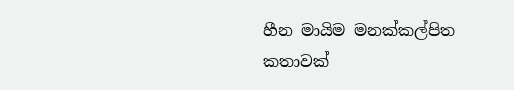හීන මායිම මනක්කල්පිත කතාවක්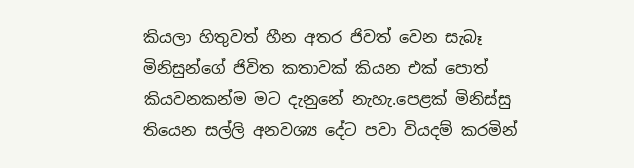කියලා හිතුවත් හීන අතර ජිවත් වෙන සැබෑ මිනිසුන්ගේ ජිවිත කතාවක් කියන එක් පොත් කියවනකන්ම මට දැනුනේ නැහැ.පෙළක් මිනිස්සු තියෙන සල්ලි අනවශ්‍ය දේට පවා වියදම් කරමින්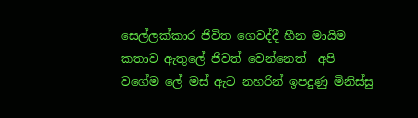සෙල්ලක්කාර ජිවිත ගෙවද්දී හීන මායිම කතාව ඇතුලේ ජිවත් වෙන්නෙත්  අපි වගේම ලේ මස් ඇට නහරින් ඉපදුණු මිනිස්සු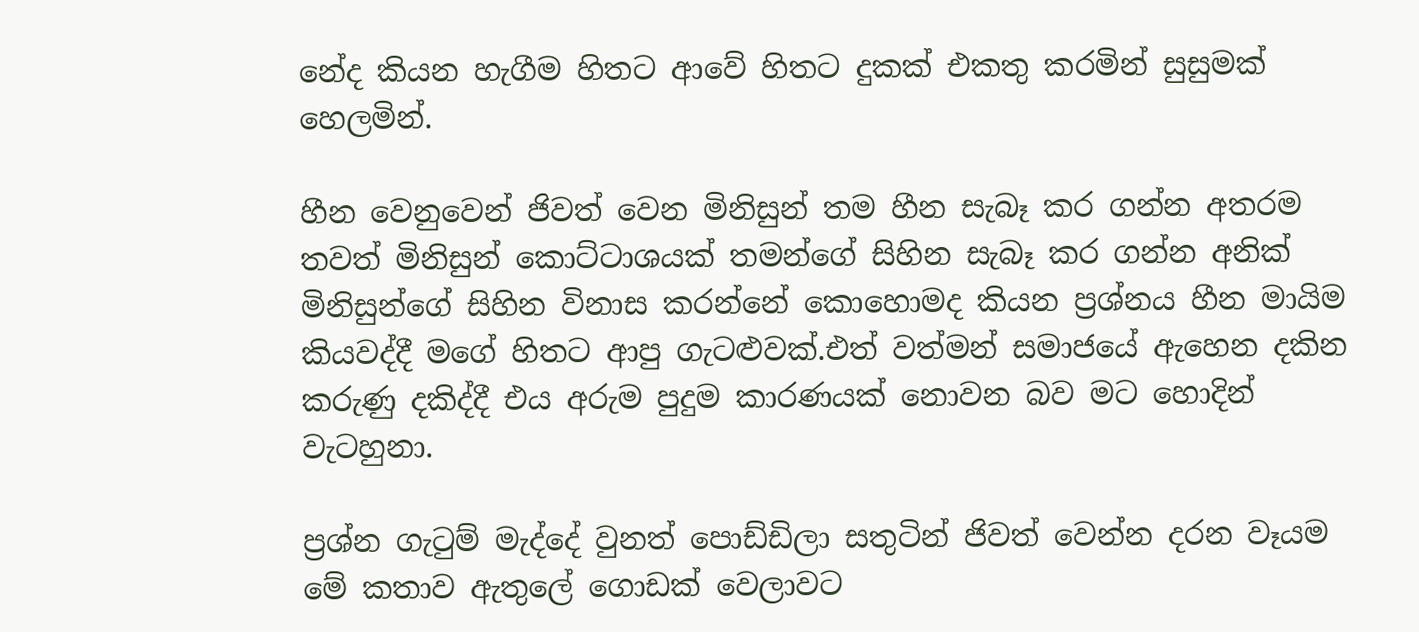නේද කියන හැගීම හිතට ආවේ හිතට දුකක් එකතු කරමින් සුසුමක් හෙලමින්.

හීන වෙනුවෙන් ජිවත් වෙන මිනිසුන් තම හීන සැබෑ කර ගන්න අතරම තවත් මිනිසුන් කොට්ටාශයක් තමන්ගේ සිහින සැබෑ කර ගන්න අනික් මිනිසුන්ගේ සිහින විනාස කරන්නේ කොහොමද කියන ප්‍රශ්නය හීන මායිම කියවද්දී මගේ හිතට ආපු ගැටළුවක්.එත් වත්මන් සමාජයේ ඇහෙන දකින කරුණු දකිද්දී එය අරුම පුදුම කාරණයක් නොවන බව මට හොදින් වැටහුනා.

ප්‍රශ්න ගැටුම් මැද්දේ වුනත් පොඩ්ඩිලා සතුටින් ජිවත් වෙන්න දරන වෑයම මේ කතාව ඇතුලේ ගොඩක් වෙලාවට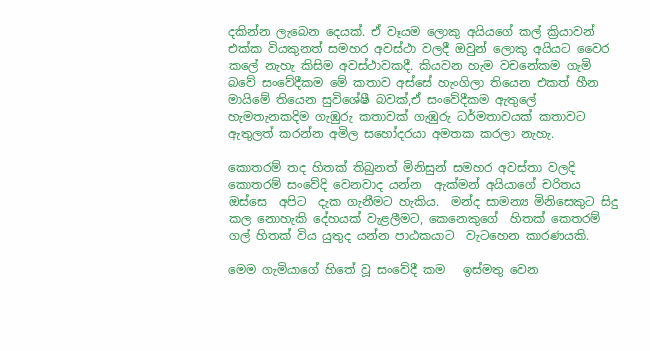දකින්න ලැබෙන දෙයක්. ඒ වෑයම ලොකු අයියගේ කල් ක්‍රියාවන් එක්ක වියකුනත් සමහර අවස්ථා වලදී ඔවුන් ලොකු අයියට වෛර කලේ නැහැ කිසිම අවස්ථාවකදී. කියවන හැම වචනේකම ගැමි බවේ සංවේදීකම මේ කතාව අස්සේ හැංගිලා තියෙන එකත් හීන මායිමේ තියෙන සුවිශේෂී බවක්,ඒ සංවේදීකම ඇතුලේ හැමතැනකදිම ගැඹුරු කතාවක් ගැඹුරු ධර්මතාවයක් කතාවට ඇතුලත් කරන්න අමිල සහෝදරයා අමතක කරලා නැහැ.

කොතරම් තද හිතක් තිබුනත් මිනිසුන් සමහර අවස්තා වලදි කොතරම් සංවේදි වෙනවාද යන්න  ඇක්මන් අයියාගේ චරිතය ඔස්සෙ  අපිට  දැක ගැනීමට හැකිය.  මන්ද සාමන්‍ය මිනිසෙකුට සිදු කල නොහැකි දේහයක් වැළලීමට, කෙනෙකුගේ  හිතක් කෙතරම් ගල් හිතක් විය යුතුද යන්න පාඨකයාට  වැටහෙන කාරණයකි.

මෙම ගැමියාගේ හිතේ වූ සංවේදී කම   ඉස්මතු වෙන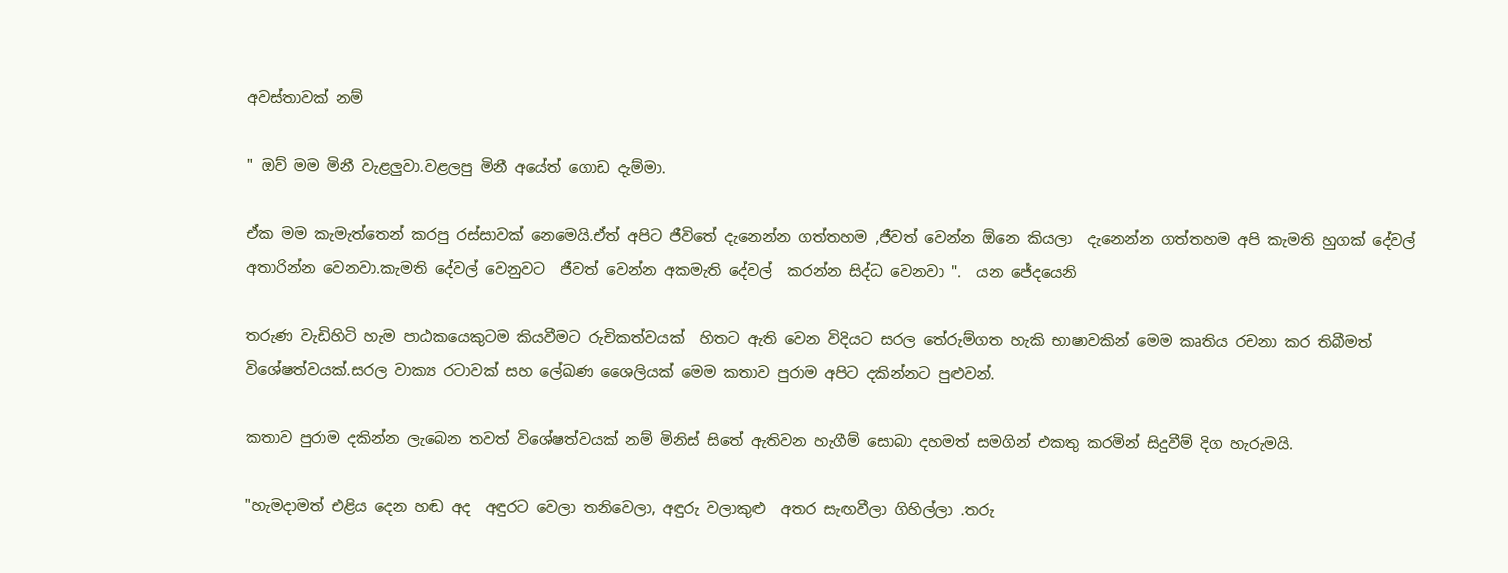අවස්තාවක් නම්

" ඔව් මම මිනී වැළලුවා.වළලපු මිනී අයේත් ගොඩ දැම්මා.

ඒක මම කැමැත්තෙන් කරපු රස්සාවක් නෙමෙයි.ඒත් අපිට ජීවිතේ දැනෙන්න ගත්තහම ,ජීවත් වෙන්න ඕනෙ කියලා  දැනෙන්න ගත්තහම අපි කැමති හුගක් දේවල්  අතාරින්න වෙනවා.කැමති දේවල් වෙනුවට  ජීවත් වෙන්න අකමැති දේවල්  කරන්න සිද්ධ වෙනවා ".  යන ජේදයෙනි

තරුණ වැඩිහිටි හැම පාඨකයෙකුටම කියවීමට රුචිකත්වයක්  හිතට ඇති වෙන විදියට සරල තේරුම්ගත හැකි භාෂාවකින් මෙම කෘතිය රචනා කර තිබීමත් විශේෂත්වයක්.සරල වාක්‍ය රටාවක් සහ ලේඛණ ශෛලියක් මෙම කතාව පුරාම අපිට දකින්නට පුළුවන්.

කතාව පුරාම දකින්න ලැබෙන තවත් විශේෂත්වයක් නම් මිනිස් සිතේ ඇතිවන හැගීම් සොබා දහමත් සමගින් එකතු කරමින් සිදුවීම් දිග හැරුමයි.

"හැමදාමත් එළිය දෙන හඬ අද  අඳුරට වෙලා තනිවෙලා, අඳුරු වලාකුළු  අතර සැඟවීලා ගිහිල්ලා .තරු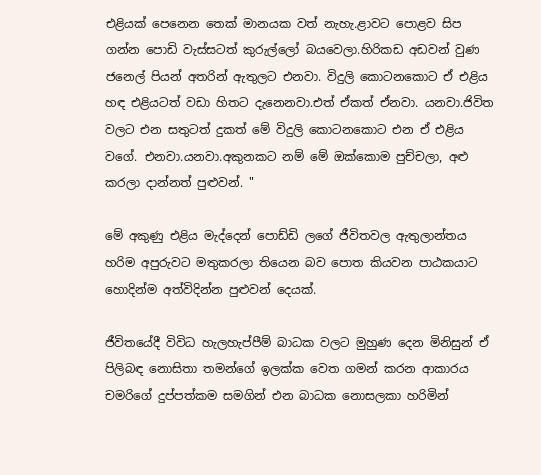එළියක් පෙනෙන තෙක් මානයක වත් නැහැ.ළාවට පොළව සිප ගන්න පොඩි වැස්සටත් කුරුල්ලෝ බයවෙලා.හිරිකඩ අඩවන් වුණ ජනෙල් පියන් අතරින් ඇතුලට එනවා. විදුලි කොටනකොට ඒ එළිය හඳ එළියටත් වඩා හිතට දැනෙනවා.එත් ඒකත් ඒනවා. යනවා.ජිවිත වලට එන සතුටත් දුකත් මේ විදුලි කොටනකොට එන ඒ එළිය වගේ. එනවා.යනවා.අකුනකට නම් මේ ඔක්කොම පුච්චලා, අළු කරලා දාන්නත් පුළුවන්. "

මේ අකුණු එළිය මැද්දෙන් පොඩ්ඩි ලගේ ජීවිතවල ඇතුලාන්තය හරිම අපුරුවට මතුකරලා තියෙන බව පොත කියවන පාඨකයාට හොදින්ම අත්විදින්න පුළුවන් දෙයක්.

ජීවිතයේදී විවිධ හැලහැප්පීම් බාධක වලට මුහුණ දෙන මිනිසුන් ඒ පිලිබඳ නොසිතා තමන්ගේ ඉලක්ක වෙත ගමන් කරන ආකාරය චමරිගේ දුප්පත්කම සමගින් එන බාධක නොසලකා හරිමින්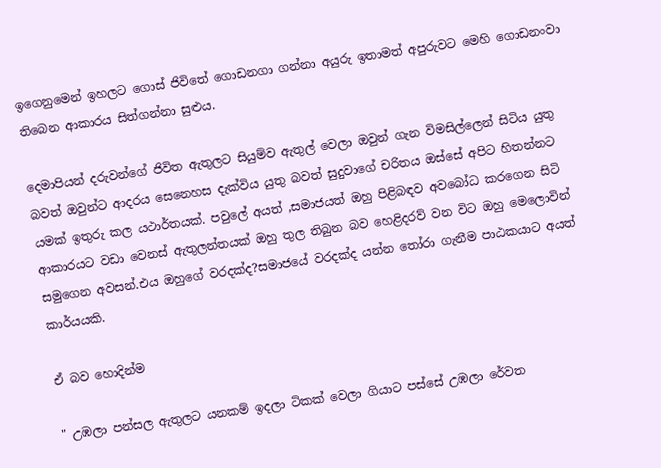ඉගෙනුමෙන් ඉහලට ගොස් ජිවිතේ ගොඩනගා ගන්නා අයුරු ඉතාමත් අපුරුවට මෙහි ගොඩනංවා තිබෙන ආකාරය සිත්ගන්නා සුළුය.

දෙමාපියන් දරුවන්ගේ ජිවිත ඇතුලට සියුම්ව ඇතුල් වෙලා ඔවුන් ගැන විමසිල්ලෙන් සිටිය යුතු බවත් ඔවුන්ට ආදරය සෙනෙහස දැක්විය යුතු බවත් සුදුවාගේ චරිතය ඔස්සේ අපිට හිතන්නට යමක් ඉතුරු කල යථාර්තයක්. පවුලේ අයත් ,සමාජයත් ඔහු පිළිබඳව අවබෝධ කරගෙන සිටි ආකාරයට වඩා වෙනස් ඇතුලන්තයක් ඔහු තුල තිබුන බව හෙළිදරව් වන විට ඔහු මෙලොවින් සමුගෙන අවසන්.එය ඔහුගේ වරදක්ද?සමාජයේ වරදක්ද යන්න තෝරා ගැනීම පාඨකයාට අයත් කාර්යයකි.

ඒ බව හොදින්ම

" උඹලා පන්සල ඇතුලට යනකම් ඉදලා ටිකක් වෙලා ගියාට පස්සේ උඹලා රේවත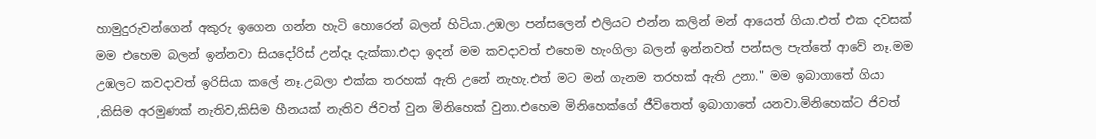හාමුදුරුවන්ගෙන් අකුරු ඉගෙන ගන්න හැටි හොරෙන් බලන් හිටියා.උඹලා පන්සලෙන් එලියට එන්න කලින් මන් ආයෙත් ගියා.එත් එක දවසක් මම එහෙම බලන් ඉන්නවා සියදෝරිස් උන්දෑ දැක්කා.එදා ඉදන් මම කවදාවත් එහෙම හැංගිලා බලන් ඉන්නවත් පන්සල පැත්තේ ආවේ නෑ.මම උඹලට කවදාවත් ඉරිසියා කලේ නෑ.උබලා එක්ක තරහක් ඇති උනේ නැහැ.එත් මට මන් ගැනම තරහක් ඇති උනා." මම ඉබාගාතේ ගියා ,කිසිම අරමුණක් නැතිව,කිසිම හීනයක් නැතිව ජිවත් වුන මිනිහෙක් වුනා.එහෙම මිනිහෙක්ගේ ජීවිතෙත් ඉබාගාතේ යනවා.මිනිහෙක්ට ජිවත්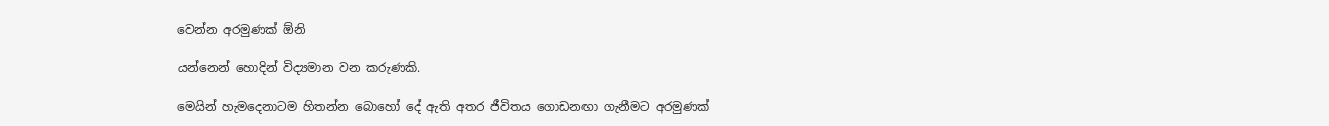වෙන්න අරමුණක් ඕනි

යන්නෙන් හොදින් විද්‍යමාන වන කරුණකි.

මෙයින් හැමදෙනාටම හිතන්න බොහෝ දේ ඇති අතර ජීවිතය ගොඩනඟා ගැනීමට අරමුණක්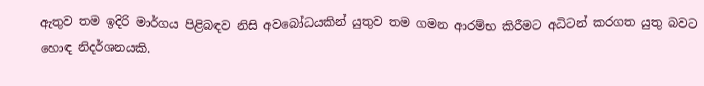ඇතුව තම ඉදිරි මාර්ගය පිළිබඳව නිසි අවබෝධයකින් යුතුව තම ගමන ආරම්භ කිරීමට අධිටන් කරගත යුතු බවට හොඳ නිදර්ශනයකි.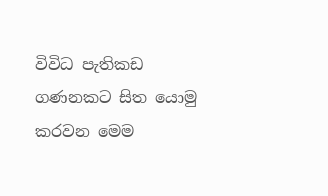විවිධ පැතිකඩ ගණනකට සිත යොමු කරවන මෙම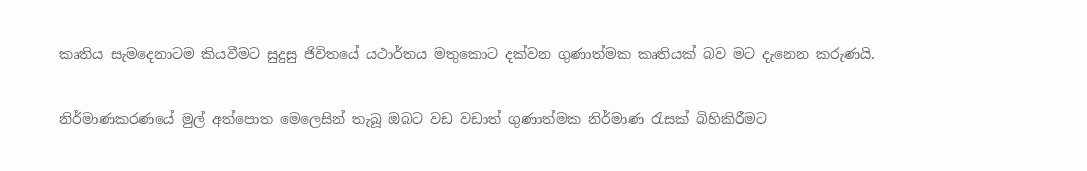කෘතිය සැමදෙනාටම කියවීමට සුදුසු ජිවිතයේ යථාර්තය මතුකොට දක්වන ගුණාත්මක කෘතියක් බව මට දැනෙන කරුණයි.

නිර්මාණකරණයේ මුල් අත්පොත මෙලෙසින් තැබූ ඔබට වඩ වඩාත් ගුණාත්මක නිර්මාණ රැසක් බිහිකිරීමට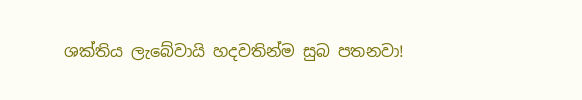ශක්තිය ලැබේවායි හදවතින්ම සුබ පතනවා!